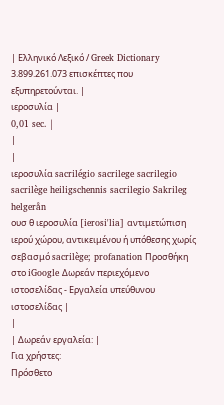| Ελληνικό Λεξικό / Greek Dictionary 3.899.261.073 επισκέπτες που εξυπηρετούνται. |
ιεροσυλία |
0,01 sec. |
|
|
ιεροσυλία sacrilégio sacrilege sacrilegio sacrilège heiligschennis sacrilegio Sakrileg helgerån
ουσ θ ιεροσυλία [ierosi'lia] αντιμετώπιση ιερού χώρου, αντικειμένου ή υπόθεσης χωρίς σεβασμό sacrilège; profanation Προσθήκη στο iGoogle Δωρεάν περιεχόμενο ιστοσελίδας - Εργαλεία υπεύθυνου ιστοσελίδας |
|
| Δωρεάν εργαλεία: |
Για χρήστες:
Πρόσθετο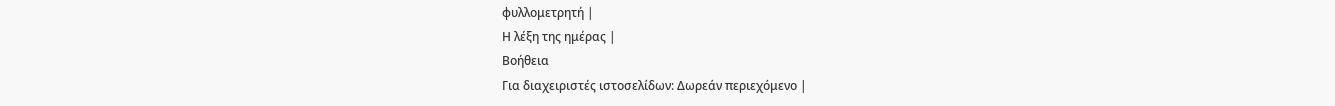φυλλομετρητή |
Η λέξη της ημέρας |
Βοήθεια
Για διαχειριστές ιστοσελίδων: Δωρεάν περιεχόμενο |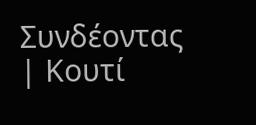Συνδέοντας | Κουτί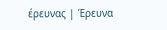έρευνας | Έρευνα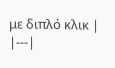με διπλό κλικ |
|---|